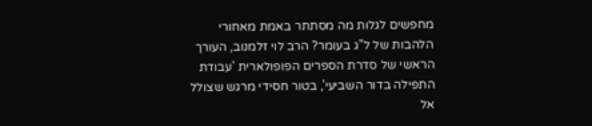מחפשים לגלות מה מסתתר באמת מאחורי הלהבות של ל"ג בעומר? הרב לוי זלמנוב, העורך הראשי של סדרת הספרים הפופולארית 'עבודת התפילה בדור השביעי', בטור חסידי מרגש שצולל אל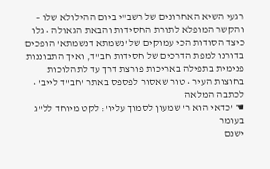רגעי השיא האחרונים של רשב"י ביום ההילולא שלו – והקשר המופלא לתורת החסידות והבאת הגאולה • גלו כיצד הסודות הכי עמוקים של 'נשמתא דנשמתא' הופכים בדורנו למפת הדרכים של חסידות חב"ד, ואיך התבוננות פנימית בתפילה באריכות פורצת דרך עד לתהלוכות בחוצות העיר • טור שאסור לפספס באתר 'חב"ד לייב' • לכתבה המלאה
☚ 'כדאי הוא ר' שמעון לסמוך עליו': לקט מיוחד לל"ג בעומר
ישנם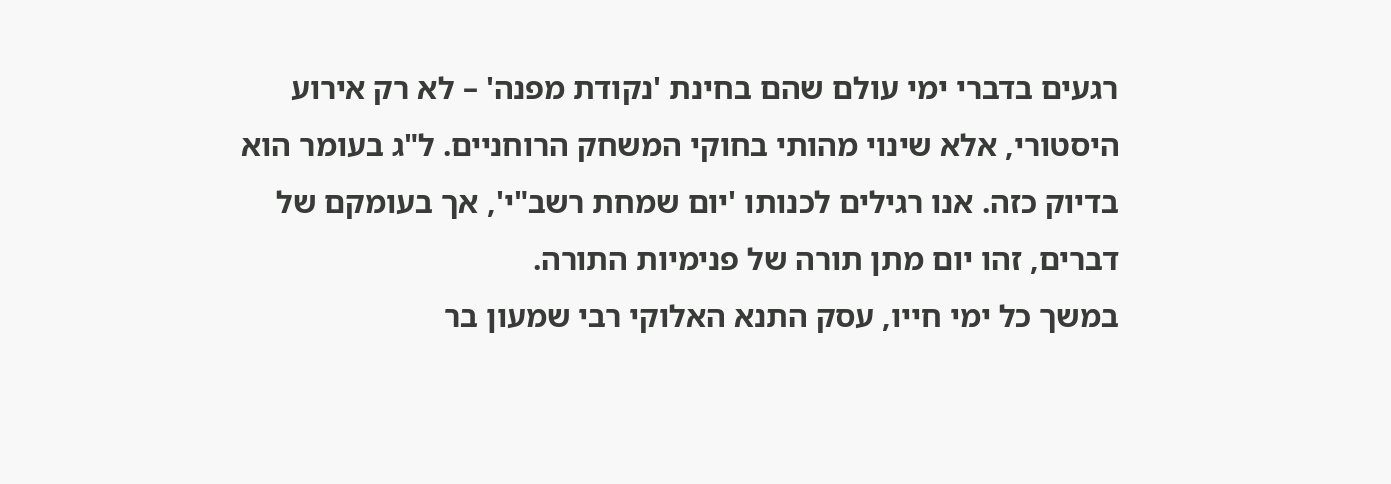רגעים בדברי ימי עולם שהם בחינת 'נקודת מפנה' – לא רק אירוע היסטורי, אלא שינוי מהותי בחוקי המשחק הרוחניים. ל"ג בעומר הוא בדיוק כזה. אנו רגילים לכנותו 'יום שמחת רשב"י', אך בעומקם של דברים, זהו יום מתן תורה של פנימיות התורה.
במשך כל ימי חייו, עסק התנא האלוקי רבי שמעון בר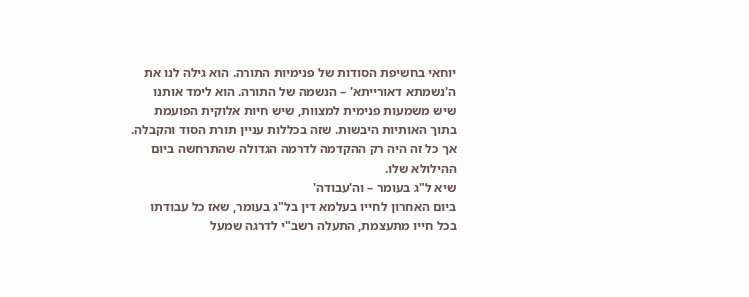יוחאי בחשיפת הסודות של פנימיות התורה. הוא גילה לנו את ה'נשמתא דאורייתא' – הנשמה של התורה. הוא לימד אותנו שיש משמעות פנימית למצוות, שיש חיות אלוקית הפועמת בתוך האותיות היבשות. שזה בכללות עניין תורת הסוד והקבלה. אך כל זה היה רק ההקדמה לדרמה הגדולה שהתרחשה ביום ההילולא שלו.
שיא ל"ג בעומר – וה'עבודה'
ביום האחרון לחייו בעלמא דין בל"ג בעומר, שאז כל עבודתו בכל חייו מתעצמת, התעלה רשב"י לדרגה שמעל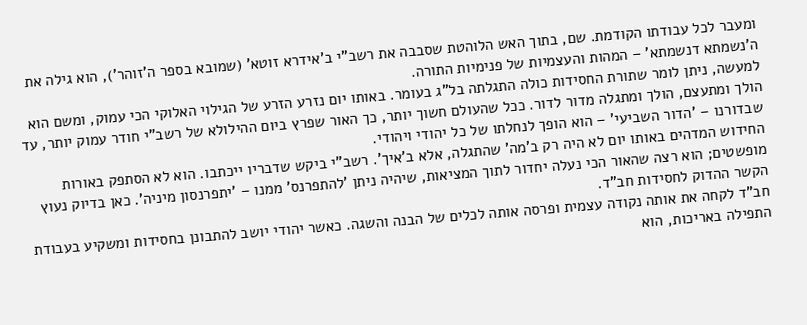ומעבר לכל עבודתו הקודמת. שם, בתוך האש הלוהטת שסבבה את רשב"י ב'אידרא זוטא' (שמובא בספר ה'זוהר'), הוא גילה את ה'נשמתא דנשמתא' – המהות והעצמיות של פנימיות התורה.
למעשה, ניתן לומר שתורת החסידות כולה התגלתה בל"ג בעומר. באותו יום נזרע הזרע של הגילוי האלוקי הכי עמוק, ומשם הוא הולך ומתעצם, הולך ומתגלה מדור לדור. ככל שהעולם חשוך יותר, כך האור שפרץ ביום ההילולא של רשב"י חודר עמוק יותר, עד שבדורנו – 'הדור השביעי' – הוא הופך לנחלתו של כל יהודי ויהודי.
החידוש המדהים באותו יום לא היה רק ב'מה' שהתגלה, אלא ב'איך'. רשב"י ביקש שדבריו ייכתבו. הוא לא הסתפק באורות מופשטים; הוא רצה שהאור הכי נעלה יחדור לתוך המציאות, שיהיה ניתן 'להתפרנס' ממנו – 'יתפרנסון מיניה'. כאן בדיוק נעוץ הקשר ההדוק לחסידות חב"ד.
חב"ד לקחה את אותה נקודה עצמית ופרסה אותה לכלים של הבנה והשגה. כאשר יהודי יושב להתבונן בחסידות ומשקיע בעבודת התפילה באריכות, הוא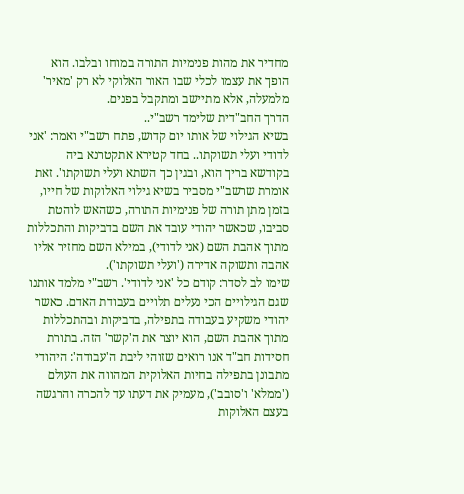מחדיר את מהות פנימיות התורה במוחו ובלבו. הוא הופך את עצמו לכלי שבו האור האלוקי לא רק 'מאיר' מלמעלה, אלא מתיישב ומתקבל בפנים.
הדרך החב"דית שלימד רשב"י..
בשיא הגילוי של אותו יום קדוש, פתח רשב"י ואמר: 'אני לדודי ועלי תשוקתו.. בחד קטירא אתקטרנא ביה בקודשא בריך הוא, ובגין כך השתא ועלי תשוקתו'. זאת אומרת שרשב"י מסביר בשיא גילוי האלוקות של חייו, בזמן מתן תורה של פנימיות התורה, כשהאש לוהטת סביבו, שכאשר יהודי עובד את השם בדביקות והתכללות מתוך אהבת השם (אני לדודי), במילא השם מחזיר אליו אהבה ותשוקה אדירה ('ועלי תשוקתו').
שימו לב לסדר: קודם כל 'אני לדודי'. רשב"י מלמד אותנו שגם הגילויים הכי נעלים תלויים בעבודת האדם. כאשר יהודי משקיע בעבודה בתפילה, בדביקות ובהתכללות מתוך אהבת השם, הוא יוצר את ה'קשר' הזה. בתורת חסידות חב"ד אנו רואים שזוהי ליבת ה'עבודה': היהודי מתבונן בתפילה בחיות האלוקית המהווה את העולם ('ממלא' ו'סובב'), מעמיק את דעתו עד להכרה והרגשה בעצם האלוקות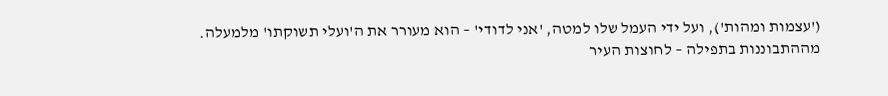('עצמות ומהות'), ועל ידי העמל שלו למטה, 'אני לדודי' – הוא מעורר את ה'ועלי תשוקתו' מלמעלה.
מההתבוננות בתפילה – לחוצות העיר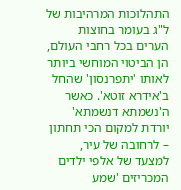התהלוכות המרהיבות של ל"ג בעומר בחוצות הערים בכל רחבי העולם, הן הביטוי המוחשי ביותר לאותו 'יתפרנסון' שהחל ב'אידרא זוטא'. כאשר ה'נשמתא דנשמתא' יורדת למקום הכי תחתון – לרחובה של עיר, למצעד של אלפי ילדים המכריזים 'שמע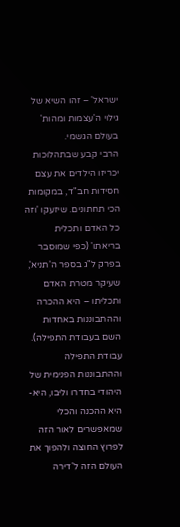ישראל' – זהו השיא של גילוי ה'עצמות ומהות' בעולם הגשמי.
הרבי קבע שבתהלוכות יכריזו הילדים את עצם חסידות חב"ד, במקומות הכי תחתונים. שיזעקו 'וזה כל האדם ותכלית בריאתו' (כפי שמוסבר בפרק ל"ג בספר ה'תניא', שעיקר מטרת האדם ותכליתו – היא ההכרה וההתבוננות באחדות השם בעבודת התפילה). עבודת התפילה וההתבוננות הפנימית של היהודי בחדרו וליבו, היא-היא ההכנה והכלי שמאפשרים לאור הזה לפרוץ החוצה ולהפוך את העולם הזה ל'דירה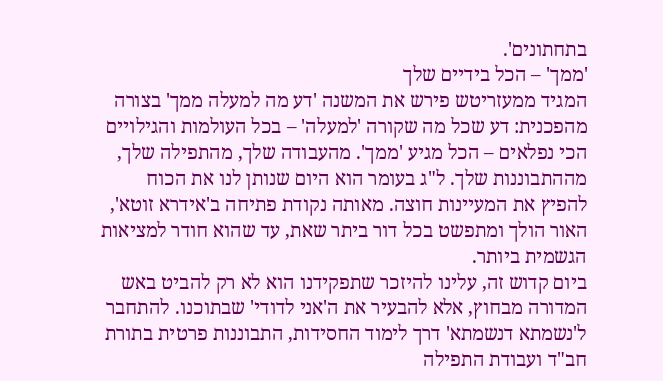בתחתונים'.
'ממך' – הכל בידיים שלך
המגיד ממעזריטש פירש את המשנה 'דע מה למעלה ממך' בצורה מהפכנית: דע שכל מה שקורה 'למעלה' – בכל העולמות והגילויים הכי נפלאים – הכל מגיע 'ממך'. מהעבודה שלך, מהתפילה שלך, מההתבוננות שלך. ל"ג בעומר הוא היום שנותן לנו את הכוח להפיץ את המעיינות חוצה. מאותה נקודת פתיחה ב'אידרא זוטא', האור הולך ומתפשט בכל דור ביתר שאת, עד שהוא חודר למציאות הגשמית ביותר.
ביום קדוש זה, עלינו להיזכר שתפקידנו הוא לא רק להביט באש המדורה מבחוץ, אלא להבעיר את ה'אני לדודי' שבתוכנו. להתחבר ל'נשמתא דנשמתא' דרך לימוד החסידות, התבוננות פרטית בתורת חב"ד ועבודת התפילה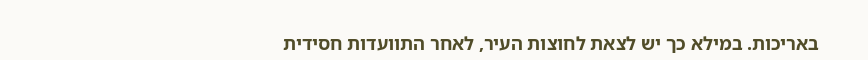באריכות. במילא כך יש לצאת לחוצות העיר, לאחר התוועדות חסידית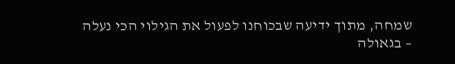שמחה, מתוך ידיעה שבכוחנו לפעול את הגילוי הכי נעלה – בגאולה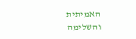האמיתית והשלימה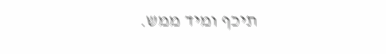תיכף ומיד ממש.